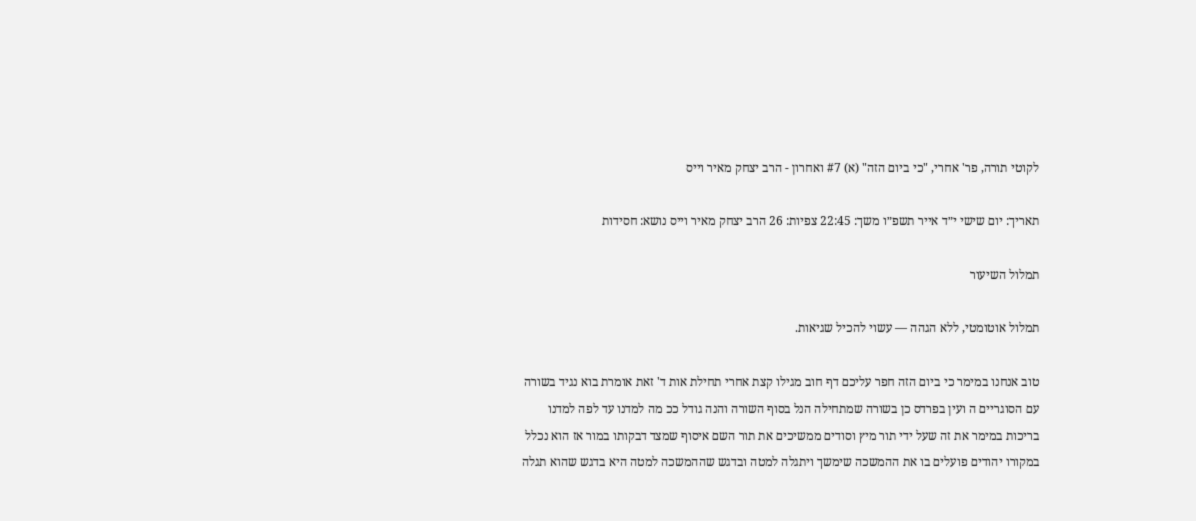לקוטי תורה, פר' אחרי, "כי ביום הזה" (א) #7 ואחרון - הרב יצחק מאיר וייס

תאריך: יום שישי י״ד אייר תשפ״ו משך: 22:45 צפיות: 26 הרב יצחק מאיר וייס נושא: חסידות

תמלול השיעור

תמלול אוטומטי, ללא הגהה — עשוי להכיל שגיאות.

טוב אנחנו במימר כי ביום הזה חפר עליכם דף חוב מגילו קצת אחרי תחילת אות ד' זאת אומרת בוא נגיד בשורה עם הסוגריים ה ועין בפרדס כן בשורה שמתחילה הנל בסוף השורה והנה גודל ככ מה למדנו עד לפה למדנו בריכות במימר את זה שעל ידי תור מיץ וסודים ממשיכים את תור השם איסוף שמצד דבקותו במור אז הוא נכלל במקורו יהודים פועלים בו את ההמשכה שימשך ויתגלה למטה ובדגש שההמשכה למטה היא בדגש שהוא תגלה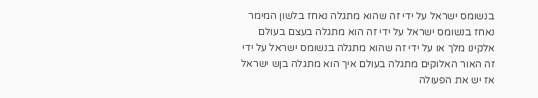בנשומס ישראל על ידי זה שהוא מתגלה נאחז בלשון המימר נאחז בנשומס ישראל על ידי זה הוא מתגלה בעצם בעולם אלקינו מלך או על ידי זה שהוא מתגלה בנשומס ישראל על ידי זה האור האלוקים מתגלה בעולם איך הוא מתגלה בןש ישראל אז יש את הפעולה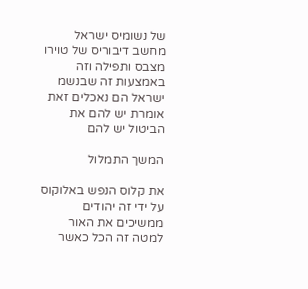של נשומיס ישראל מחשב דיבוריס של טוירו מצבס ותפילה וזה באמצעות זה שבנשמ ישראל הם נאכלים זאת אומרת יש להם את הביטול יש להם

המשך התמלול

את קלוס הנפש באלוקוס על ידי זה יהודים ממשיכים את האור למטה זה הכל כאשר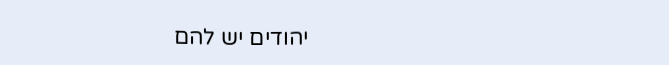יהודים יש להם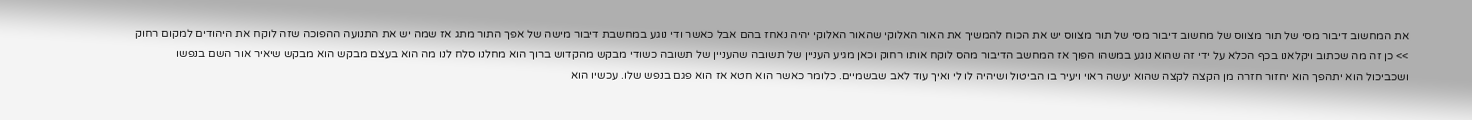את המחשוב דיבור מסי של תור מצווס של מחשוב דיבור מסי של תור מצווס יש את הכוח להמשיך את האור האלוקי שהאור האלוקי יהיה נאחז בהם אבל כאשר ודי נוגע במחשבת דיבור מישה של אפך התור מתג אז שמה יש את התנועה ההפוכה שזה לוקח את היהודים למקום רחוק >> כן זה מה שכתוב ויקלאנו בכף הכלא על ידי זה שהוא נוגע במשהו הפוך אז המחשב הדיבור מהס לוקח אותו רחוק וכאן מגיע העניין של תשובה שהעניין של תשובה כשודי מבקש מהקדוש ברוך הוא מחלנו סלח לנו מה הוא בעצם מבקש הוא מבקש שיאיר אור השם בנפשו ושכביכול הוא יתהפך הוא יחזור חזרה מן הקצה לקצה שהוא יעשה ראוי ויעיר בו הביטול ושיהיה לו לי ואיך עוד לאב שבשמיים. כלומר כאשר הוא חטא אז הוא פגם בנפש שלו. עכשיו הוא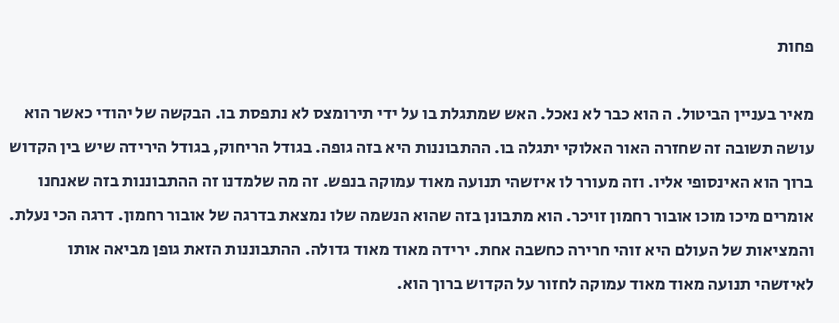פחות

מאיר בעניין הביטול. ה הוא כבר לא נאכל. האש שמתגלת בו על ידי תירומצס לא נתפסת בו. הבקשה של יהודי כאשר הוא עושה תשובה זה שחזרה האור האלוקי יתגלה בו. ההתבוננות היא בזה גופה. בגודל הריחוק, בגודל הירידה שיש בין הקדוש ברוך הוא האינסופי אליו. וזה מעורר לו איזשהי תנועה מאוד עמוקה בנפש. זה מה שלמדנו זה ההתבוננות בזה שאנחנו אומרים מיכו מוכו אובור רחמון זויכר. הוא מתבונן בזה שהוא הנשמה שלו נמצאת בדרגה של אובור רחמון. דרגה הכי נעלת. והמציאות של העולם היא זוהי חרירה כחשבה אחת. ירידה מאוד מאוד גדולה. ההתבוננות הזאת גופן מביאה אותו לאיזשהי תנועה מאוד מאוד עמוקה לחזור על הקדוש ברוך הוא.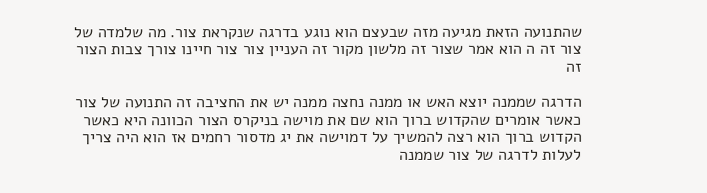שהתנועה הזאת מגיעה מזה שבעצם הוא נוגע בדרגה שנקראת צור. מה שלמדה של צור זה ה הוא אמר שצור זה מלשון מקור זה העניין צור צור חיינו צורך צבות הצור זה

הדרגה שממנה יוצא האש או ממנה נחצה ממנה יש את החציבה זה התנועה של צור כאשר אומרים שהקדוש ברוך הוא שם את מוישה בניקרס הצור הכוונה היא כאשר הקדוש ברוך הוא רצה להמשיך על דמוישה את יג מדסור רחמים אז הוא היה צריך לעלות לדרגה של צור שממנה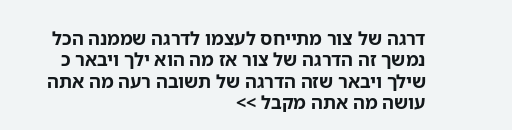דרגה של צור מתייחס לעצמו לדרגה שממנה הכל נמשך זה הדרגה של צור אז מה הוא ילך ויבאר כ שילך ויבאר שזה הדרגה של תשובה רעה מה אתה עושה מה אתה מקבל >>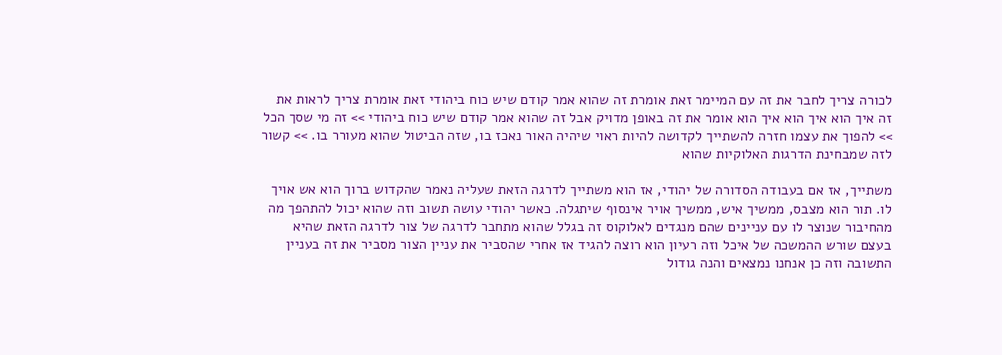לכורה צריך לחבר את זה עם המיימר זאת אומרת זה שהוא אמר קודם שיש כוח ביהודי זאת אומרת צריך לראות את זה איך הוא איך הוא איך הוא אומר את זה באופן מדויק אבל זה שהוא אמר קודם שיש כוח ביהודי >> זה מי שסך הכל >> להפוך את עצמו חזרה להשתייך לקדושה להיות ראוי שיהיה האור נאכז בו, שזה הביטול שהוא מעורר בו. >> קשור לזה שמבחינת הדרגות האלוקיות שהוא

משתייך, אז אם בעבודה הסדורה של יהודי, אז הוא משתייך לדרגה הזאת שעליה נאמר שהקדוש ברוך הוא אש אויך לו. תור הוא מצבס, ממשיך איש, ממשיך אויר אינסוף שיתגלה. כאשר יהודי עושה תשוב וזה שהוא יכול להתהפך מה מהחיבור שנוצר לו עם עניינים שהם מנגדים לאלוקוס זה בגלל שהוא מתחבר לדרגה של צור לדרגה הזאת שהיא בעצם שורש ההמשכה של איכל וזה רעיון הוא רוצה להגיד אז אחרי שהסביר את עניין הצור מסביר את זה בעניין התשובה וזה כן אנחנו נמצאים והנה גודול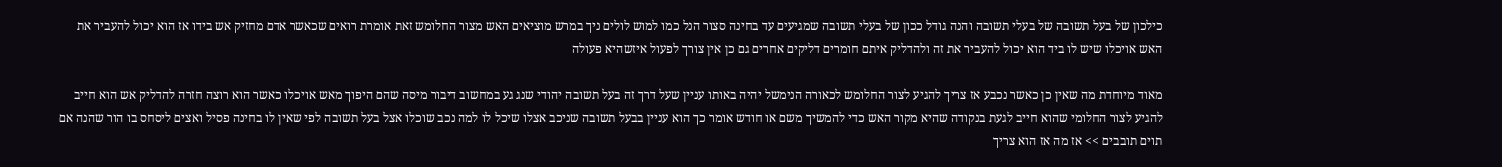כילכון של בעל תשובה של בעלי תשובה והנה גודל ככון של בעלי תשובה שמגיעים עד בחינה סצור הנל כמו למוש לולים ניך במרש מוציאים האש מצור החלומש זאת אומרת רואים שכאשר אדם מחזיק אש בידו אז הוא יכול להעביר את האש אויכלו שיש לו ביד הוא יכול להעביר את זה ולהדליק איתם חומרים דליקים אחרים גם כן אין צורך לפעול איזשהיא פעולה

מאוד מיוחדת מה שאין כן כאשר נכבע אז צריך להגיע לצור החלומש לכאורה הנימשל יהיה באותו עניין שעל דרך זה בעל תשובה יהודי שנג גע במחשוב דיבור מיסה שהם היפוך מאש אויכלו כאשר הוא רוצה חזרה להדליק אש הוא חייב להגיע לצור החלומי שהוא חייב לגעת בנקודה שהיא מקור האש כדי להמשיך משם או חודש אומר כך הוא עניין בבעל תשובה שניכב אצלו שיכל לו למה נכב שוכלו אצל בעל תשובה לפי שאין לו בחינה פסיל ואצים ליסחס בו הור שהנה אם תוים תובבים >> אז מה אז הוא צריך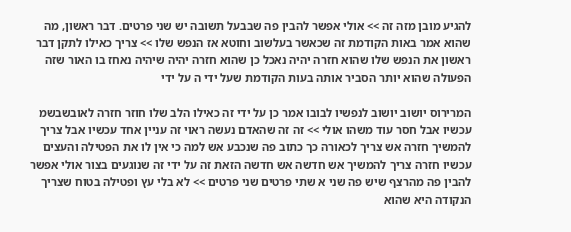להגיע מובן מזה זה >> אולי אפשר להבין פה שבבעל תשובה יש שני פרטים. דבר ראשון, מה שהוא אמר באות הקודמת זה שכאשר בעלשוב וחוטא אז הנפש שלו >> צריך כאילו לתקן דבר ראשון את הנפש שלו שהוא חזרה יהיה נאכל כן שהוא חזרה יהיה שיהיה נאחז בו האור שזה הפעולה שהוא יותר הסביר אותה בעות הקודמת שעל ידי ה על ידי

המרירוס יושוב יושוב לנפשיו לבובו אמר כן על ידי זה כאילו הלב שלו חוזר חזרה לאובשבשמ עכשיו אבל חסר עוד משהו אולי >> זה זה שהאדם נעשה ראוי זה עניין אחד עכשיו אבל צריך להמשיך חזרה אש צריך לכאורה כך כתוב פה שנכבע אש למה כי אין לו את הפטילה והעצים עכשיו חזרה צריך להמשיך אש חדשה אש חדשה הזאת זה על ידי זה שנוגעים בצור אולי אפשר להבין פה מהרצף שיש פה שני א שתי פרטים שני פרטים >> לא בלי עץ ופטילה בטוח שצריך הנקודה היא שהוא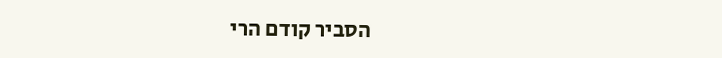הסביר קודם הרי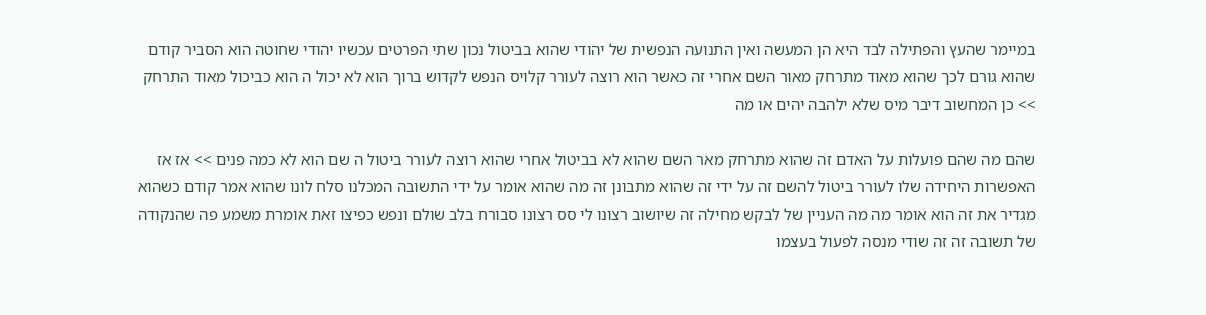במיימר שהעץ והפתילה לבד היא הן המעשה ואין התנועה הנפשית של יהודי שהוא בביטול נכון שתי הפרטים עכשיו יהודי שחוטה הוא הסביר קודם שהוא גורם לכך שהוא מאוד מתרחק מאור השם אחרי זה כאשר הוא רוצה לעורר קלויס הנפש לקדוש ברוך הוא לא יכול ה הוא כביכול מאוד התרחק >> כן המחשוב דיבר מיס שלא ילהבה יהים או מה

שהם מה שהם פועלות על האדם זה שהוא מתרחק מאר השם שהוא לא בביטול אחרי שהוא רוצה לעורר ביטול ה שם הוא לא כמה פנים >> אז אז האפשרות היחידה שלו לעורר ביטול להשם זה על ידי זה שהוא מתבונן זה מה שהוא אומר על ידי התשובה המכלנו סלח לונו שהוא אמר קודם כשהוא מגדיר את זה הוא אומר מה מה העניין של לבקש מחילה זה שיושוב רצונו לי סס רצונו סבורח בלב שולם ונפש כפיצו זאת אומרת משמע פה שהנקודה של תשובה זה זה שודי מנסה לפעול בעצמו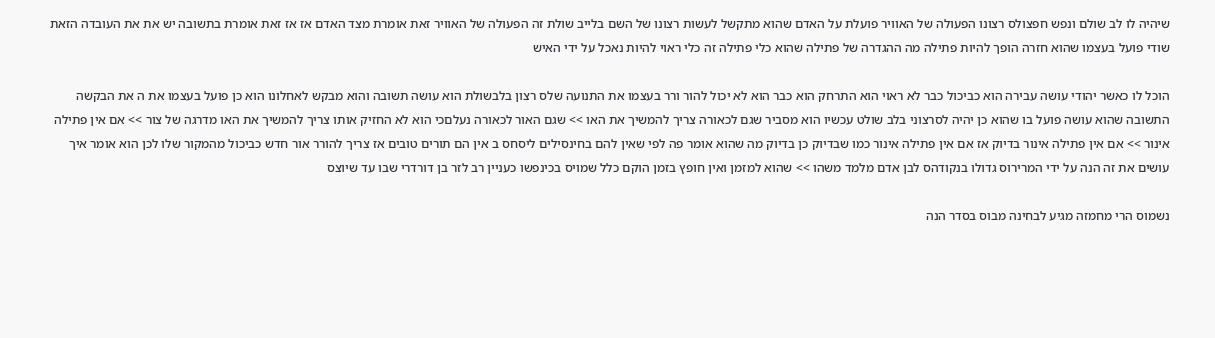שיהיה לו לב שולם ונפש חפצולס רצונו הפעולה של האוויר פועלת על האדם שהוא מתקשל לעשות רצונו של השם בלייב שולת זה הפעולה של האוויר זאת אומרת מצד האדם אז אז זאת אומרת בתשובה יש את את העובדה הזאת שודי פועל בעצמו שהוא חזרה הופך להיות פתילה מה ההגדרה של פתילה שהוא כלי פתילה זה כלי ראוי להיות נאכל על ידי האיש

הוכל לו כאשר יהודי עושה עבירה הוא כביכול כבר לא ראוי הוא התרחק הוא כבר הוא לא יכול להור ורר בעצמו את התנועה שלס רצון בלבשולת הוא עושה תשובה והוא מבקש לאחלונו הוא כן פועל בעצמו את ה את הבקשה התשובה שהוא עושה פועל בו שהוא כן יהיה לסרצוני בלב שולט עכשיו הוא מסביר שגם לכאורה צריך להמשיך את האו >> שגם האור לכאורה נעלםכי הוא לא החזיק אותו צריך להמשיך את האו מדרגה של צור >> אם אין פתילה אינור >> אם אין פתילה אינור בדיוק אז אם אין פתילה אינור כמו שבדיוק כן בדיוק מה שהוא אומר פה לפי שאין להם בחינסילים ליסחס ב אין הם תורים טובים אז צריך להורר אור חדש כביכול מהמקור שלו לכן הוא אומר איך עושים את זה הנה על ידי המרירוס גדולו בנקודהס לבן אדם מלמד משהו >> שהוא למזמן ואין חופץ בזמן הוקם כלל שמויס בכינפשו כעניין רב לזר בן דורדרי שבו עד שיוצס

נשמוס הרי מחמזה מגיע לבחינה מבוס בסדר הנה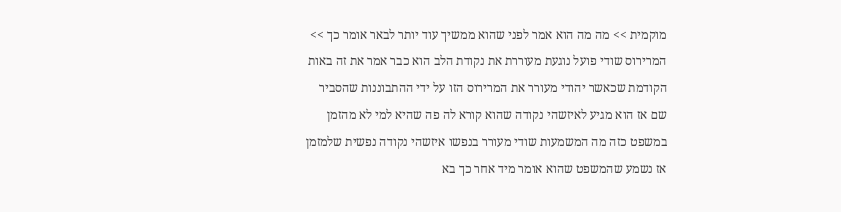מוקמית >> מה מה הוא אמר לפני שהוא ממשיך עוד יותר לבאר אומר כך >> המרירוס שודי פועל נוגעת מעוררת את נקודת הלב הוא כבר אמר את זה באות הקודמת שכאשר יהודי מעורר את המרירוס הזו על ידי ההתבוננות שהסביר שם אז הוא מגיע לאיזשהי נקודה שהוא קורא לה פה שהיא למי לא מהזמן במשפט כזה מה המשמעות שודי מעורר בנפשו איזשהי נקודה נפשית שלמזמן אז נשמע שהמשפט שהוא אומר מיד אחר כך בא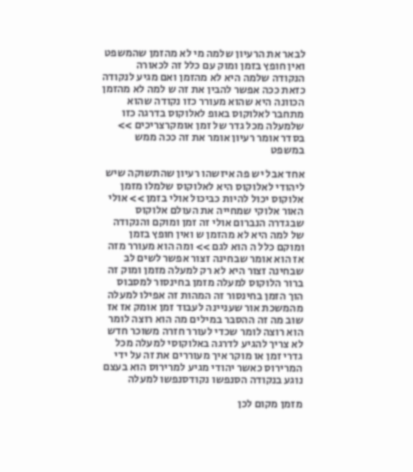לבאר את הרעיון שלמה מי לא מהזמן שהמשפט ואין חופץ בזמן ומוק עם כלל זה לכאורה הנקודה שלמה היא לא מהזמן ואם מגיע לנקודה כזאת ככה אפשר להבין את זה ש למה לא מהזמן הכוונה היא שהוא מעורר כזו נקודה שהוא מתחבר לאלוקוס באופ לאלוקוס בדרגה כזו שלמעלה מכל גדר של זמן אומקרצריכים >> בסדר אומר רעיון אומר את זה ככה ממש במשפט

אחד אבל יש פה איזשהו רעיון שהתשוקה שיש ליהודי לאלוקוס היא לאלוקוס שלמלו מזמן אלוקוס יכול להיות כביכול אולי בזמן >> אולי האור אלוקי שמחייה את העולם אלוקוס שבגדרה הנברום אולי זה זמן ומוקם והנקודה של למה היא לא מהזמן ש ואין חופץ בזמן ומוקם כלל ה הוא לגם >> ומה הוא מעורר מזה אז הוא אומר שבחינה זצור אפשר לשים לב שבחינה זצור היא לא רק למעלה מזמן ומוק זה ברור הלוקוס למעלה מזמן בחינסור למסבוס הוך הזמן בחינסור זה המהות זה אפילו למעלה מהמשכת אור שעניינה לעבוד זמן אומק אז אז שוב מה זה ההסבר במילים מה הוא רוצה לומר הוא רוצה לומר שכדי לעורר חזרה משוכר חדש לא צריך להגיע לדרגה באלוקוסי למעלה מכל גדרי זמן או מוקר איך מעוררים את זה על ידי המרירוס כאשר יהודי מגיע למרירוס הוא בעצם נוגע בנקודה הסנפשו נקודסנפשו למעלה

מזמן מקום לכן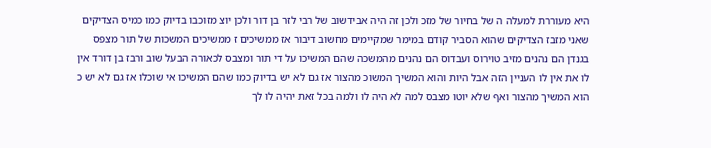היא מעוררת למעלה ה של בחיור של מזכ ולכן זה היה אבידשוב של רבי לזר בן דור ולכן יוצ מזוכבו בדיוק כמו כמיס הצדיקים שאני מזבז הצדיקים שהוא הסביר קודם במימר שמקיימים מחשוב דיבור אז ממשיכים ז ממשיכים המשכות של תור מצפס בגנדן הם נהנים מזיב טוירוס ועבדוס הם נהנים מהמשכה שהם המשיכו על די תור ומצבס לכאורה הבעל שוב ורבז בן דורד אין לו את אין לו העניין הזה אבל היות והוא המשיך המשוכ מהצור אז גם לא יש בדיוק כמו שהם המשיכו אי שוכלו אז גם לא יש כ הוא המשיך מהצור ואף שלא יוטו מצבס למה לא היה לו ולמה בכל זאת יהיה לו לך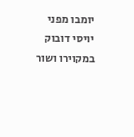יומבו מפני יויסי דובוק במקוירו ושור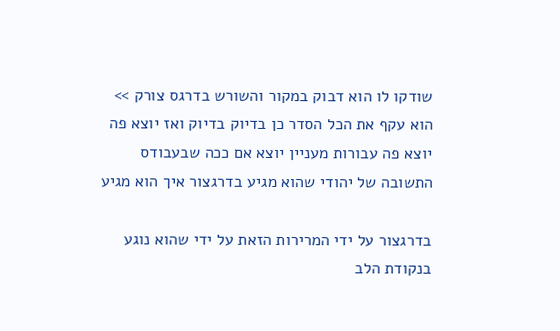שודקו לו הוא דבוק במקור והשורש בדרגס צורק >> הוא עקף את הכל הסדר כן בדיוק בדיוק ואז יוצא פה יוצא פה עבורות מעניין יוצא אם ככה שבעבודס התשובה של יהודי שהוא מגיע בדרגצור איך הוא מגיע

בדרגצור על ידי המרירות הזאת על ידי שהוא נוגע בנקודת הלב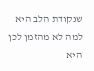שנקודת הלב היא למה לא מהזמן לכן היא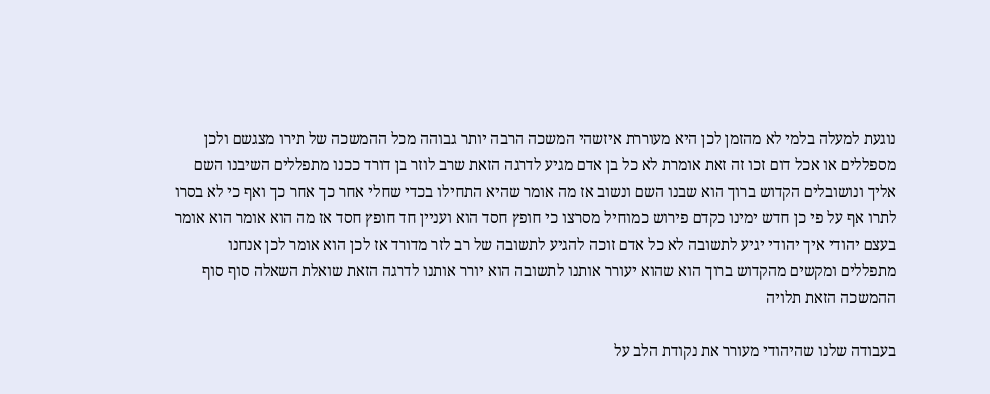נוגעת למעלה בלמי לא מהזמן לכן היא מעוררת איזשהי המשכה הרבה יותר גבוהה מכל ההמשכה של תירו מצגשם ולכן מספללים או אכל דום זכו זה זאת אומרת לא כל בן אדם מגיע לדרגה הזאת שרב לוזר בן דורד ככנו מתפללים השיבנו השם אליך ונושובלים הקדוש ברוך הוא שבנו השם ונשוב אז מה אומר שהיא התחילו בכדי שחלי אחר כך אחר כך ואף כי לא בסרו לתרו אף על פי כן חדש ימינו כקדם פירוש כמוחיל מסרצו כי חופץ חסד הוא ועניין חד חופץ חסד אז מה הוא אומר הוא אומר בעצם יהודי איך יהודי יגיע לתשובה לא כל אדם זוכה להגיע לתשובה של רב לזר מדורד אז לכן הוא אומר לכן אנחנו מתפללים ומקשים מהקדוש ברוך הוא שהוא יעורר אותנו לתשובה הוא יורר אותנו לדרגה הזאת שואלת השאלה סוף סוף ההמשכה הזאת תלויה

בעבודה שלנו שהיהודי מעורר את נקודת הלב על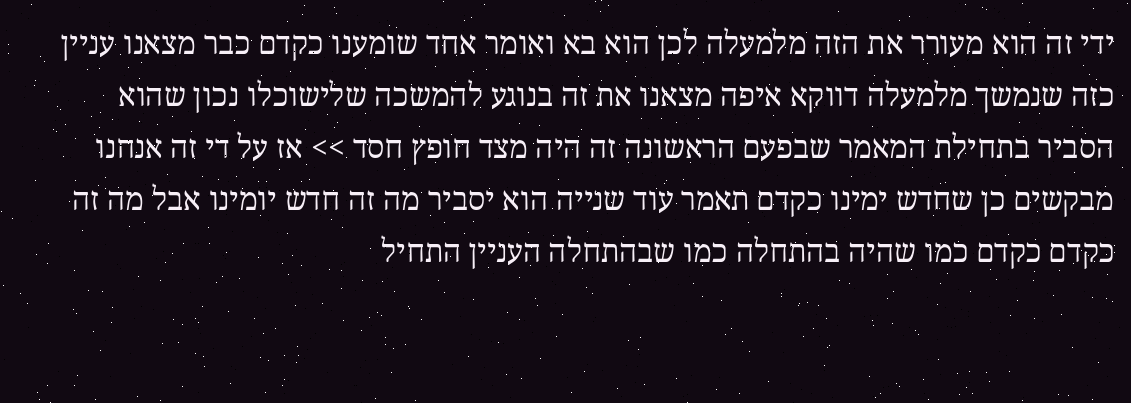ידי זה הוא מעורר את הזה מלמעלה לכן הוא בא ואומר אחד שומענו כקדם כבר מצאנו עניין כזה שנמשך מלמעלה דווקא איפה מצאנו את זה בנוגע להמשכה שלישוכלו נכון שהוא הסביר בתחילת המאמר שבפעם הראשונה זה היה מצד חופץ חסד >> אז על די זה אנחנו מבקשים כן שחדש ימינו כקדם תאמר עוד שנייה הוא יסביר מה זה חדש יומינו אבל מה זה כקדם כקדם כמו שהיה בהתחלה כמו שבהתחלה העניין התחיל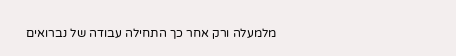מלמעלה ורק אחר כך התחילה עבודה של נברואים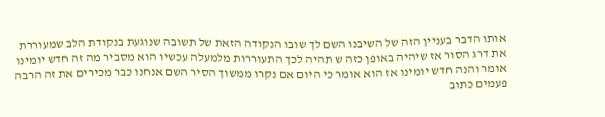אותו הדבר בעניין הזה של השיבנו השם לך שובו הנקודה הזאת של תשובה שנוגעת בנקודת הלב שמעוררת את דרג הסור אז שיהיה באופן כזה ש תהיה לכך התעוררות מלמעלה עכשיו הוא מסביר מה זה חדש יומינו אומר והנה חדש יומינו אז הוא אומר כי היום אם נקרו ממשוך הסיר השם אנחנו כבר מכירים את זה הרבה פעמים כתוב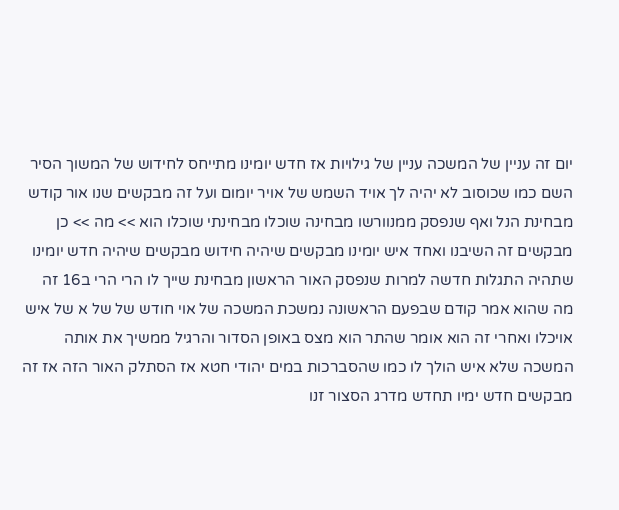יום זה עניין של המשכה עניין של גילויות אז חדש יומינו מתייחס לחידוש של המשוך הסיר השם כמו שכוסוב לא יהיה לך אויד השמש של אויר יומום ועל זה מבקשים שנו אור קודש מבחינת הנל ואף שנפסק ממנוורשו מבחינה שוכלו מבחינתי שוכלו הוא >> מה >> כן מבקשים זה השיבנו ואחד איש יומינו מבקשים שיהיה חידוש מבקשים שיהיה חדש יומינו שתהיה התגלות חדשה למרות שנפסק האור הראשון מבחינת שייך לו הרי הרי ב16 זה מה שהוא אמר קודם שבפעם הראשונה נמשכת המשכה של אוי חודש של של א של איש אויכלו ואחרי זה הוא אומר שהתר הוא מצס באופן הסדור והרגיל ממשיך את אותה המשכה שלא איש הולך לו כמו שהסברכות במים יהודי חטא אז הסתלק האור הזה אז זה מבקשים חדש ימיו תחדש מדרג הסצור זנו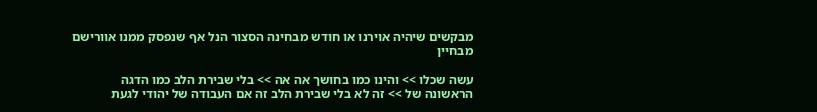מבקשים שיהיה אוירנו או חודש מבחינה הסצור הנל אף שנפסק ממנו אוורישם מבחיין

עשה שכלו >> והינו כמו בחושך אה אה >> בלי שבירת הלב כמו הדגה הראשונה של >> זה לא בלי שבירת הלב זה אם העבודה של יהודי לגעת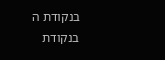בנקודת ה בנקודת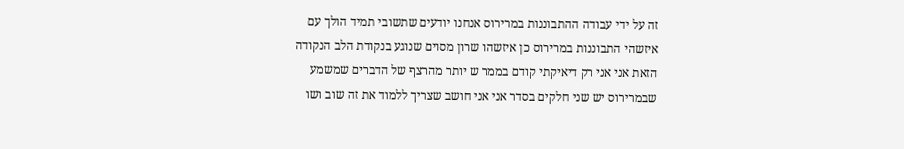זה על ידי עבודה ההתבוננות במרירוס אנחנו יודעים שתשובי תמיד הולך עם איזשהי התבוננות במרירוס כן איזשהו שרון מסוים שנוגע בנקודת הלב הנקודה הזאת אני אני רק דיאיקתי קודם בממר ש יותר מהרצף של הדברים שמשמע שבמרירוס יש שני חלקים בסדר אני אני חושב שצריך ללמוד את זה שוב ושו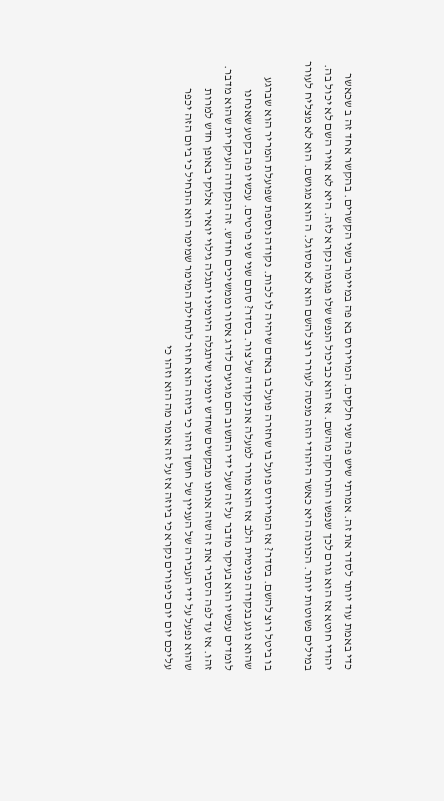כדי באמת עוד יותר לסדר את זה. אמרתי שיש פה שני חלקים. המרירוס בא פה במיימר בשני הקשרים. בהקשר אחד זה ב שכאשר יהודי חוטא אז הוא גורם לכך שנפשו התרחקה מהשם. אז הוא כביכול הנפש שלו פגומה נקרא לזה. היא לא אויר השם לא יכול בה. במילים פשוטות יותר. הכוונה היא כאשר היהודי הזה מנסה לעורר רוצ להשם הוא לא מסוגל. ה הוא מגושם. הוא לא מצליח לעורר

בו ביטל רוצ להשם. בסדר? אז המרירוס פועל בו שחזרה פועל בו באדם שיהיה לו לכות. נקודה נוספת שפועלת המריר הוא שברגע שהוא נוגע בנקודה פנימית הלב אז הוא מורר למעלה את נקודה של צור. בסדר? סתם שני שני פרטים. עכשיו פה בקטע שאנחנו לומדים עכשיו הוא בעיקר מדבר על זה שעל ידי התשוב הם מגיעים לדרג אסור וממשיכים חודש. זה הנקודה העיקרית שהוא מדבר. זהו. אז עד לפה הסביר את זה שזה אנחנו מבקשים שחדש יומינו שיתגלה היומינו יתגלה גילוי יואיר אלוקי באופן חדש למרות שהוא נפעל על ידי העבירה של העניין של חושך וזהו כי ביוזה הוא חוזר לתחילת המימר שמימר הוא התחיל כי ביום הזה יכפר עליכם יום יום כיפורים נקרא כי ביוזה אז על זה אומר מה הוא וזהו כי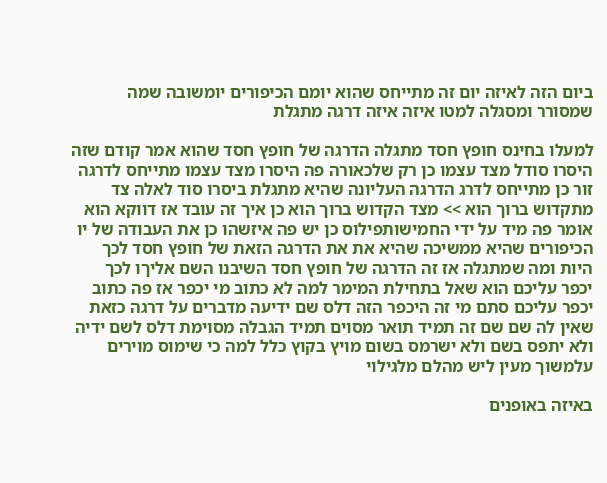ביום הזה לאיזה יום זה מתייחס שהוא יומם הכיפורים יומשובה שמה שמסורר ומסגלה למטו איזה איזה דרגה מתגלת

למעלו בחינס חופץ חסד מתגלה הדרגה של חופץ חסד שהוא אמר קודם שזה היסרו סודל מצד עצמו כן רק שלכאורה פה היסרו מצד עצמו מתייחס לדרגה זור כן מתייחס לדרג הדרגה העליונה שהיא מתגלת ביסרו סוד לאלה צד מתקדוש ברוך הוא >> מצד הקדוש ברוך הוא כן איך זה עובד אז דווקא הוא אומר פה מיד על ידי החמישותפילוס כן יש פה איזשהו כן את העבודה של יו הכיפורים שהיא ממשיכה שהיא את את הדרגה הזאת של חופץ חסד לכך היות ומה שמתגלה אז זה הדרגה של חופץ חסד השיבנו השם אליךו לכך יכפר עליכם הוא שאל בתחילת המימר למה לא כתוב מי יכפר אז פה כתוב יכפר עליכם סתם מי זה היכפר הזה דלס שם ידיעה מדברים על דרגה כזאת שאין לה שם שם זה תמיד תואר מסוים תמיד הגבלה מסוימת דלס לשם ידיה ולא יתפס בשם ולא ישרמס בשום מויץ בקוץ כלל למה כי שימוס מוירים עלמשוך מעין ליש מהלם מלגילוי

באיזה באופנים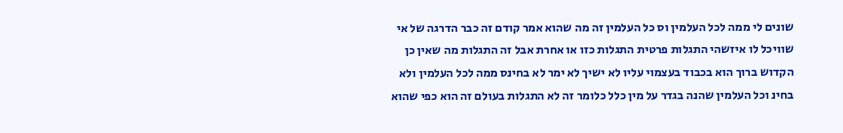שונים לי ממה לכל העלמין וס כל העלמין זה מה שהוא אמר קודם זה כבר הדרגה של אי שוויכל לו איזשהי התגלות פרטית התגלות כזו או אחרת אבל זה התגלות מה שאין כן הקדוש ברוך הוא בכבוד בעצמוי עליו לא ישיך לא ימר לא בחינס ממה לכל העלמין ולא בחינ וכל העלמין שהנה בגדר על מין כלל כלומר זה לא התגלות בעולם זה הוא כפי שהוא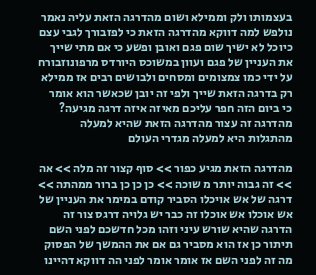בעצמותו ולק וממילא ושום מהדרגה הזאת עליה נאמר נולפש למה דווקא מהדרגה הזאת כי לפזבורך לגבי עצם כיוכל לא ישיך שום פגם ואובן ופשע כי אם מתי שייך את העניין של פגם ועוון במשוכס היורדס מרפונוזבורח על ידי כמו צמצומים ומסחים ולבושים רבים אז ממילא רק בדרגה הזאת שייך ולפי זה יובן שכאשר הוא אומר כי ביום הזה חפר עליכם מאיזה איזה דרגה מגיעה? מהדרגה זה עצור מהדרגה הזאת שהיא למעלה מהתגלות היא למעלה מגדרי העולם

מהדרגה הזאת מגיע כפור >> סוף קצור זה מלה >> אה >> זה גבוה יותר מ שוכה >> כן כן כן ברור ממהתה >> דרגה של אש אויכלו הסביר קודם במימר את העניין של אש אוכלו אש אוכלו זה כבר יש גלויה דרגס צור זה הדרגה שהיא שורש עיני וזהו מכל חדשכם לפני השם תיתור כן אז הוא מסביר גם אם את ההמשך של הפסוק מה זה לפני השם אז אומר אומר לפני הה דווקא דהיינו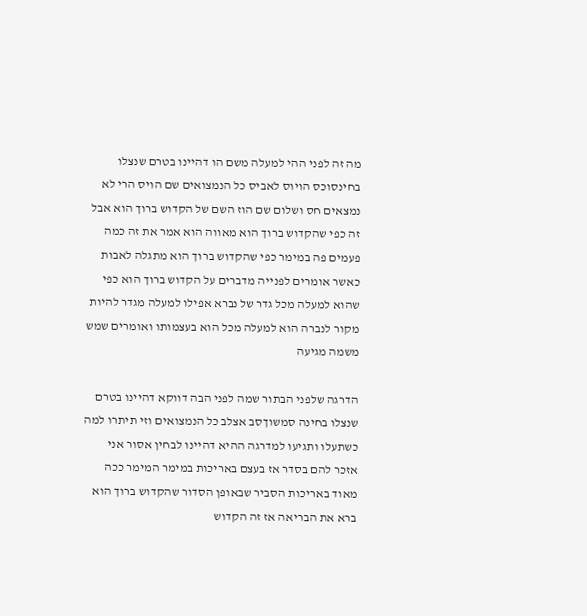מה זה לפני ההי למעלה משם הו דהיינו בטרם שנצלו בחינסוכס הויוס לאביס כל הנמצואים שם הויס הרי לא נמצאים חס ושלום שם הוז השם של הקדוש ברוך הוא אבל זה כפי שהקדוש ברוך הוא מאווה הוא אמר את זה כמה פעמים פה במימר כפי שהקדוש ברוך הוא מתגלה לאבות כאשר אומרים לפנייה מדברים על הקדוש ברוך הוא כפי שהוא למעלה מכל גדר של נברא אפילו למעלה מגדר להיות מקור לנברה הוא למעלה מכל הוא בעצמותו ואומרים שמש משמה מגיעה

הדרגה שלפני הבתור שמה לפני הבה דווקא דהיינו בטרם שנצלו בחינה סמשוךסב אצלב כל הנמצואים וזי תיתרו למה כשתעלו ותגיעו למדרגה ההיא דהיינו לבחין אסור אני אזכר להם בסדר אז בעצם באריכות במימר המימר ככה מאוד באריכות הסביר שבאופן הסדור שהקדוש ברוך הוא ברא את הבריאה אז זה הקדוש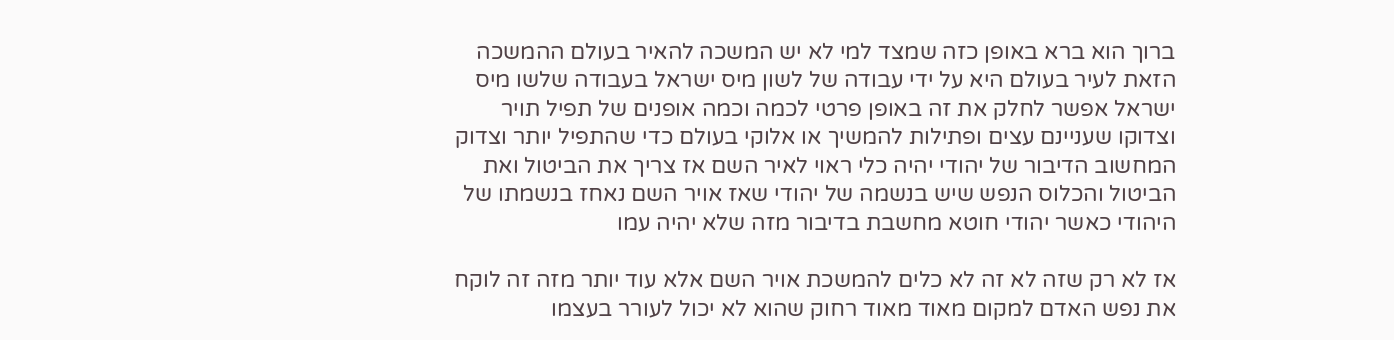ברוך הוא ברא באופן כזה שמצד למי לא יש המשכה להאיר בעולם ההמשכה הזאת לעיר בעולם היא על ידי עבודה של לשון מיס ישראל בעבודה שלשו מיס ישראל אפשר לחלק את זה באופן פרטי לכמה וכמה אופנים של תפיל תויר וצדוקו שעניינם עצים ופתילות להמשיך או אלוקי בעולם כדי שהתפיל יותר וצדוק המחשוב הדיבור של יהודי יהיה כלי ראוי לאיר השם אז צריך את הביטול ואת הביטול והכלוס הנפש שיש בנשמה של יהודי שאז אויר השם נאחז בנשמתו של היהודי כאשר יהודי חוטא מחשבת בדיבור מזה שלא יהיה עמו

אז לא רק שזה לא זה לא כלים להמשכת אויר השם אלא עוד יותר מזה זה לוקח את נפש האדם למקום מאוד מאוד רחוק שהוא לא יכול לעורר בעצמו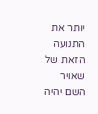יותר את התנועה הזאת של שאויר השם יהיה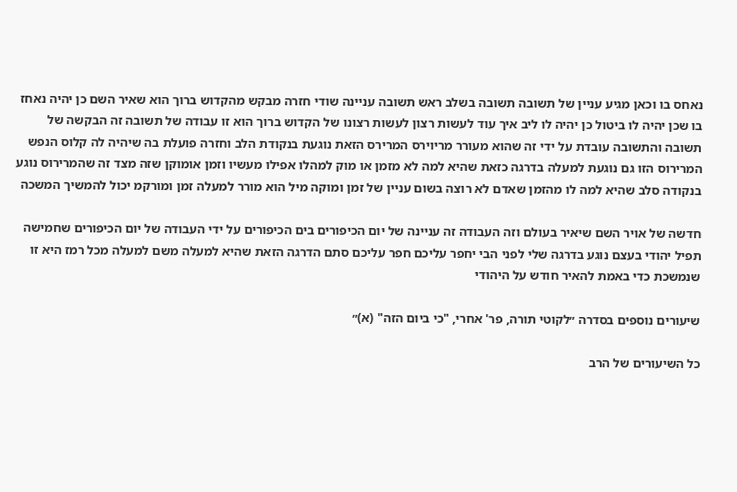נאחס בו וכאן מגיע עניין של תשובה תשובה בשלב ראש תשובה עניינה שודי חזרה מבקש מהקדוש ברוך הוא שאיר השם כן יהיה נאחז בו שכן יהיה לו ביטול כן יהיה לו ליב איך עוד לעשות רצון לעשות רצונו של הקדוש ברוך הוא זו עבודה של תשובה זה הבקשה של תשובה והתשובה עובדת על ידי זה שהוא מעורר מריוירס המרירס הזאת נוגעת בנקודת הלב וחזרה פועלת בה שיהיה לה קלוס הנפש המרירוס הזו גם נוגעת למעלה בדרגה כזאת שהיא למה לא מזמן או מוק למהלו אפילו מעשיו וזמן אומוקן שזה מצד זה שהמרירוס נוגע בנקודה סלב שהיא למה לו מהזמן שאדם לא רוצה בשום עניין של זמן ומוקה מיל הוא מורר למעלה זמן ומורקמ יכול להמשיך המשכה

חדשה של אויר השם שיאיר בעולם וזה העבודה זה עניינה של יום הכיפורים בים הכיפורים על ידי העבודה של יום הכיפורים שחמישה תפיל יהודי בעצם נוגע בדרגה שלי לפני הבי יחפר עליכם חפר עליכם סתם הדרגה הזאת שהיא למעלה משם למעלה מכל רמז היא זו שנמשכת כדי באמת להאיר חודש על היהודי

שיעורים נוספים בסדרה ״לקוטי תורה, פר' אחרי, "כי ביום הזה" (א)״

כל השיעורים של הרב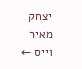יצחק מאיר וייס ←